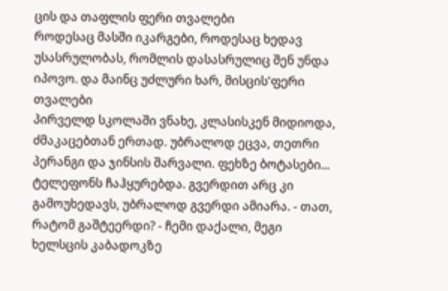ცის და თაფლის ფერი თვალები
როდესაც მასში იკარგები, როდესაც ხედავ უსასრულობას, რომლის დასასრულიც შენ უნდა იპოვო. და მაინც უძლური ხარ, მისცის'ფერი თვალები
პირველდ სკოლაში ვნახე, კლასისკენ მიდიოდა, ძმაკაცებთან ერთად. უბრალოდ ეცვა, თეთრი პერანგი და ჯინსის შარვალი. ფეხზე ბოტასები... ტელეფონს ჩაჰყურებდა. გვერდით არც კი გამოუხედავს, უბრალოდ გვერდი ამიარა. - თათ, რატომ გაშტეერდი? - ჩემი დაქალი, მეგი ხელსცის კაბადოკზე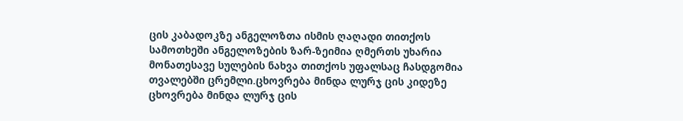ცის კაბადოკზე ანგელოზთა ისმის ღაღადი თითქოს სამოთხეში ანგელოზების ზარ-ზეიმია ღმერთს უხარია მონათესავე სულების ნახვა თითქოს უფალსაც ჩასდგომია თვალებში ცრემლი.ცხოვრება მინდა ლურჯ ცის კიდეზე
ცხოვრება მინდა ლურჯ ცის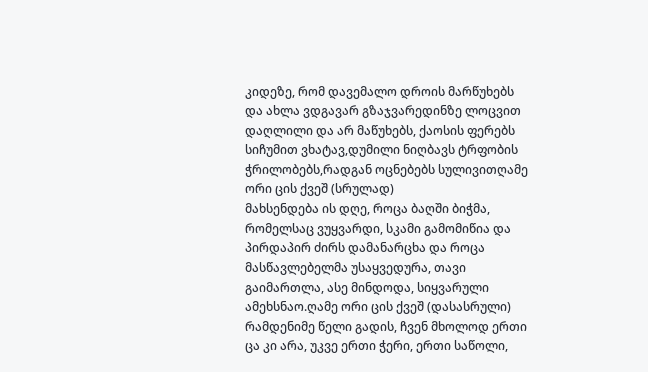კიდეზე, რომ დავემალო დროის მარწუხებს და ახლა ვდგავარ გზაჯვარედინზე ლოცვით დაღლილი და არ მაწუხებს, ქაოსის ფერებს სიჩუმით ვხატავ,დუმილი ნიღბავს ტრფობის ჭრილობებს,რადგან ოცნებებს სულივითღამე ორი ცის ქვეშ (სრულად)
მახსენდება ის დღე, როცა ბაღში ბიჭმა, რომელსაც ვუყვარდი, სკამი გამომიწია და პირდაპირ ძირს დამანარცხა და როცა მასწავლებელმა უსაყვედურა, თავი გაიმართლა, ასე მინდოდა, სიყვარული ამეხსნაო.ღამე ორი ცის ქვეშ (დასასრული)
რამდენიმე წელი გადის, ჩვენ მხოლოდ ერთი ცა კი არა, უკვე ერთი ჭერი, ერთი საწოლი,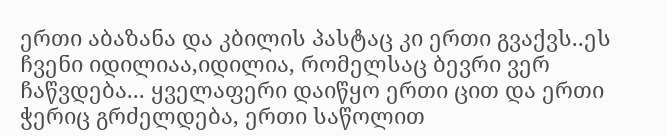ერთი აბაზანა და კბილის პასტაც კი ერთი გვაქვს..ეს ჩვენი იდილიაა,იდილია, რომელსაც ბევრი ვერ ჩაწვდება... ყველაფერი დაიწყო ერთი ცით და ერთი ჭერიც გრძელდება, ერთი საწოლით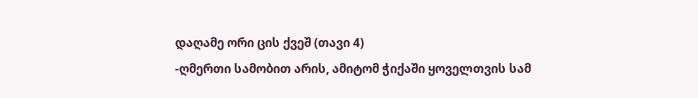დაღამე ორი ცის ქვეშ (თავი 4)
-ღმერთი სამობით არის, ამიტომ ჭიქაში ყოველთვის სამ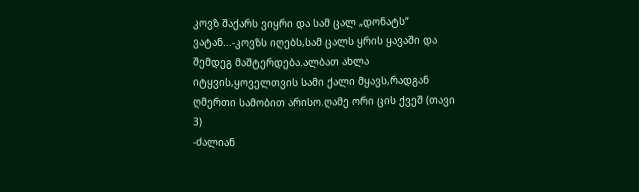კოვზ შაქარს ვიყრი და სამ ცალ „დონატს“ ვატან...-კოვზს იღებს,სამ ცალს ყრის ყავაში და შემდეგ მაშტერდება.ალბათ ახლა იტყვის,ყოველთვის სამი ქალი მყავს,რადგან ღმერთი სამობით არისო.ღამე ორი ცის ქვეშ (თავი 3)
-ძალიან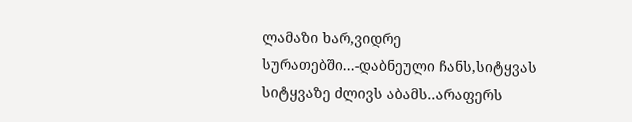ლამაზი ხარ,ვიდრე სურათებში...-დაბნეული ჩანს,სიტყვას სიტყვაზე ძლივს აბამს..არაფერს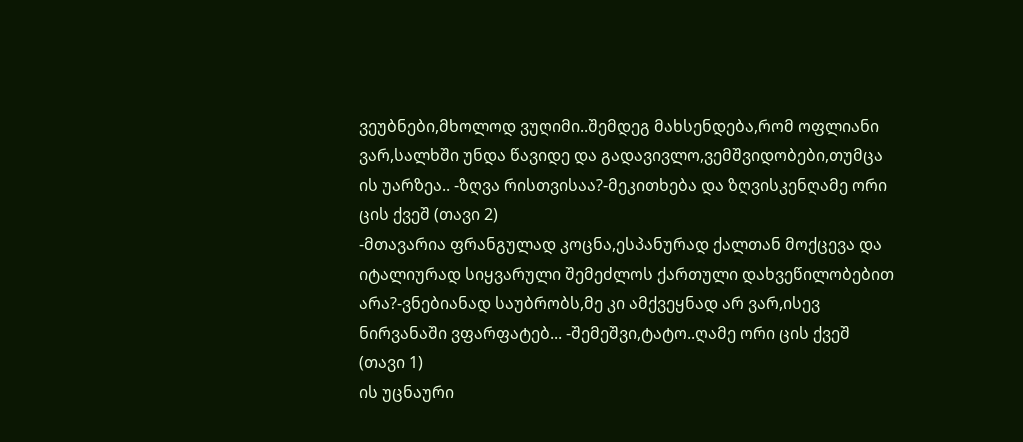ვეუბნები,მხოლოდ ვუღიმი..შემდეგ მახსენდება,რომ ოფლიანი ვარ,სალხში უნდა წავიდე და გადავივლო,ვემშვიდობები,თუმცა ის უარზეა.. -ზღვა რისთვისაა?-მეკითხება და ზღვისკენღამე ორი ცის ქვეშ (თავი 2)
-მთავარია ფრანგულად კოცნა,ესპანურად ქალთან მოქცევა და იტალიურად სიყვარული შემეძლოს ქართული დახვეწილობებით არა?-ვნებიანად საუბრობს,მე კი ამქვეყნად არ ვარ,ისევ ნირვანაში ვფარფატებ... -შემეშვი,ტატო..ღამე ორი ცის ქვეშ (თავი 1)
ის უცნაური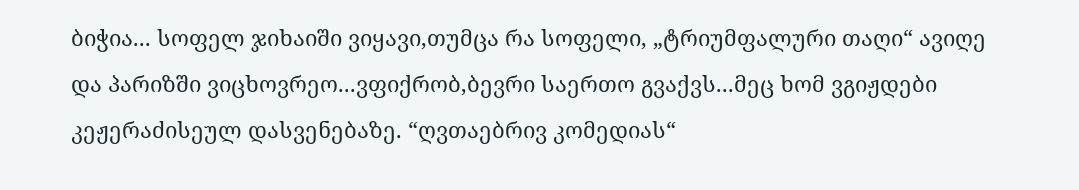ბიჭია... სოფელ ჯიხაიში ვიყავი,თუმცა რა სოფელი, „ტრიუმფალური თაღი“ ავიღე და პარიზში ვიცხოვრეო...ვფიქრობ,ბევრი საერთო გვაქვს...მეც ხომ ვგიჟდები კეჟერაძისეულ დასვენებაზე. “ღვთაებრივ კომედიას“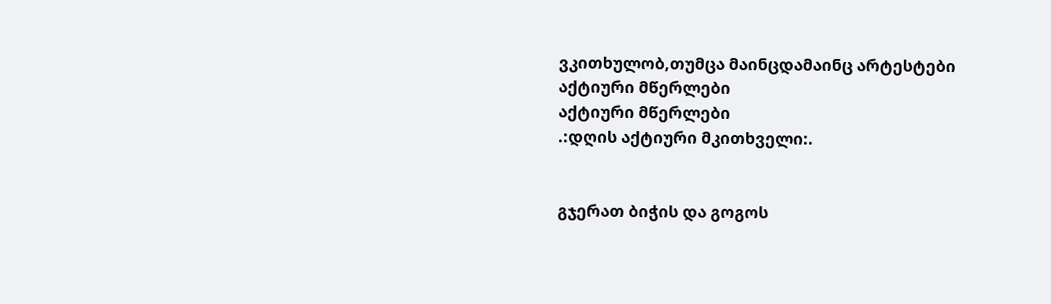ვკითხულობ,თუმცა მაინცდამაინც არტესტები
აქტიური მწერლები
აქტიური მწერლები
.:დღის აქტიური მკითხველი:.


გჯერათ ბიჭის და გოგოს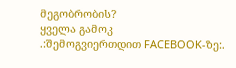მეგობრობის?
ყველა გამოკ
.:შემოგვიერთდით FACEBOOK-ზე:.